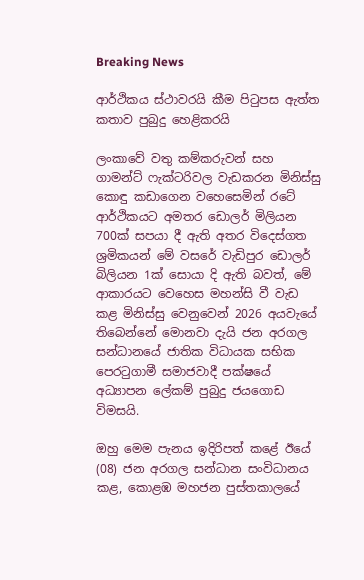Breaking News

ආර්ථිකය ස්ථාවරයි කීම පිටුපස ඇත්ත කතාව පුබුදු හෙළිකරයි

ලංකාවේ වතු කම්කරුවන් සහ ගාමන්ට් ෆැක්ටරිවල වැඩකරන මිනිස්සු කොඳු කඩාගෙන වහෙසෙමින් රටේ ආර්ථිකයට අමතර ඩොලර් මිලියන 700ක් සපයා දී ඇති අතර විදෙස්ගත ශ්‍රමිකයන් මේ වසරේ වැඩිපුර ඩොලර් බිලියන 1ක් සොයා දි ඇති බවත්, මේ ආකාරයට වෙහෙස මහන්සි වී වැඩ කළ මිනිස්සු වෙනුවෙන් 2026 අයවැයේ තිබෙන්නේ මොනවා දැයි ජන අරගල සන්ධානයේ ජාතික විධායක සභික පෙරටුගාමී සමාජවාදී පක්ෂයේ අධ්‍යාපන ලේකම් පුබුදු ජයගොඩ විමසයි.

ඔහු මෙම පැනය ඉදිරිපත් කළේ ඊයේ (08) ජන අරගල සන්ධාන සංවිධානය කළ, කොළඹ මහජන පුස්තකාලයේ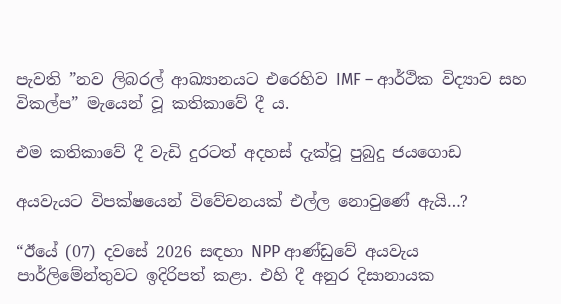පැවති ”නව ලිබරල් ආඛ්‍යානයට එරෙහිව IMF – ආර්ථික විද්‍යාව සහ විකල්ප” මැයෙන් වූ කතිකාවේ දී ය.

එම කතිකාවේ දී වැඩි දුරටත් අදහස් දැක්වූ පුබුදු ජයගොඩ

අයවැයට විපක්ෂයෙන් විවේචනයක් එල්ල නොවුණේ ඇයි…?

“ඊයේ (07) දවසේ 2026 සඳහා NPP ආණ්ඩුවේ අයවැය පාර්ලිමේන්තුවට ඉදිරිපත් කළා. එහි දී අනුර දිසානායක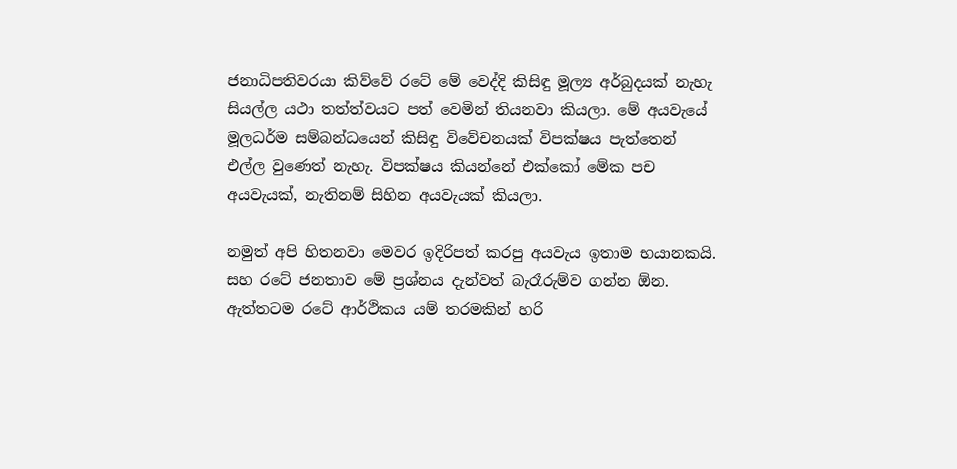ජනාධිපතිවරයා කිව්වේ රටේ මේ වෙද්දි කිසිඳු මූල්‍ය අර්බුදයක් නැහැ සියල්ල යථා තත්ත්වයට පත් වෙමින් තියනවා කියලා. මේ අයවැයේ මූලධර්ම සම්බන්ධයෙන් කිසිඳු විවේචනයක් විපක්ෂය පැත්තෙන් එල්ල වුණෙත් නැහැ. විපක්ෂය කියන්නේ එක්කෝ මේක පච අයවැයක්, නැතිනම් සිහින අයවැයක් කියලා.

නමුත් අපි හිතනවා මෙවර ඉදිරිපත් කරපු අයවැය ඉතාම භයානකයි. සහ රටේ ජනතාව මේ ප්‍රශ්නය දැන්වත් බැරෑරුම්ව ගන්න ඕන. ඇත්තටම රටේ ආර්ථිකය යම් තරමකින් හරි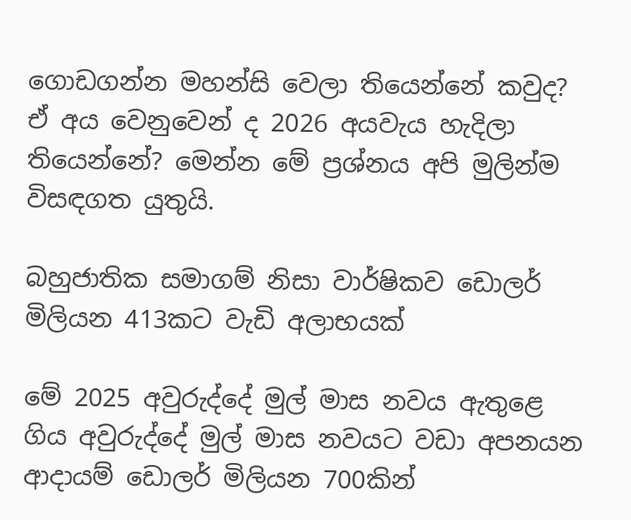ගොඩගන්න මහන්සි වෙලා තියෙන්නේ කවුද? ඒ අය වෙනුවෙන් ද 2026 අයවැය හැදිලා තියෙන්නේ? මෙන්න මේ ප්‍රශ්නය අපි මුලින්ම විසඳගත යුතුයි.

බහුජාතික සමාගම් නිසා වාර්ෂිකව ඩොලර් මිලියන 413කට වැඩි අලාභයක්

මේ 2025 අවුරුද්දේ මුල් මාස නවය ඇතුළෙ ගිය අවුරුද්දේ මුල් මාස නවයට වඩා අපනයන ආදායම් ඩොලර් මිලියන 700කින්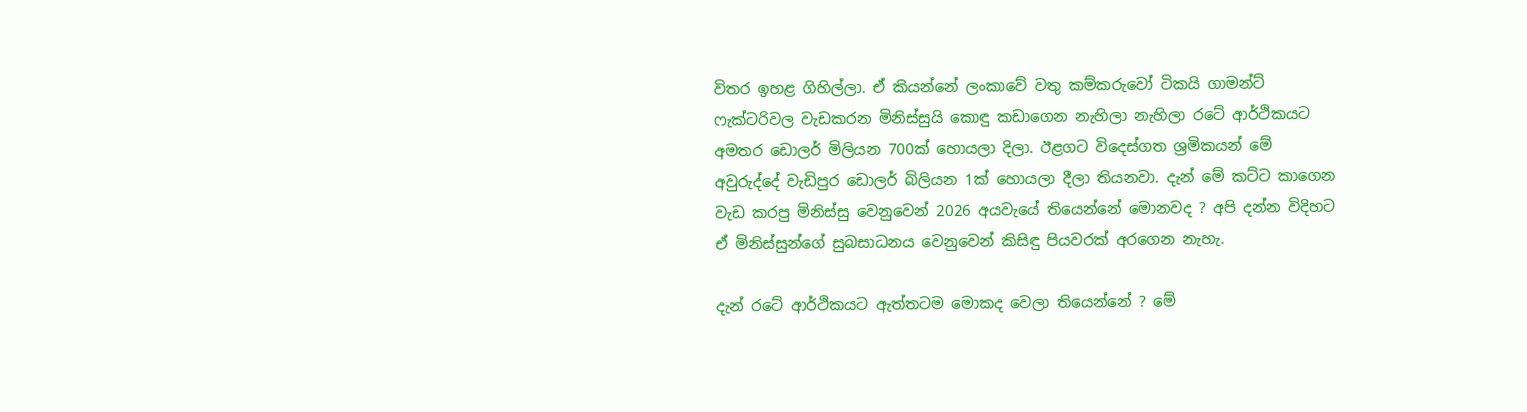විතර ඉහළ ගිහිල්ලා. ඒ කියන්නේ ලංකාවේ වතු කම්කරුවෝ ටිකයි ගාමන්ට් ෆැක්ටරිවල වැඩකරන මිනිස්සුයි කොඳු කඩාගෙන නැහිලා නැහිලා රටේ ආර්ථිකයට අමතර ඩොලර් මිලියන 700ක් හොයලා දිලා. ඊළගට විදෙස්ගත ශ්‍රමිකයන් මේ අවුරුද්දේ වැඩිපුර ඩොලර් බිලියන 1ක් හොයලා දීලා තියනවා. දැන් මේ කට්ට කාගෙන වැඩ කරපු මිනිස්සු වෙනුවෙන් 2026 අයවැයේ තියෙන්නේ මොනවද ? අපි දන්න විදිහට ඒ මිනිස්සුන්ගේ සුබසාධනය වෙනුවෙන් කිසිඳු පියවරක් අරගෙන නැහැ.

දැන් රටේ ආර්ථිකයට ඇත්තටම මොකද වෙලා තියෙන්නේ ? මේ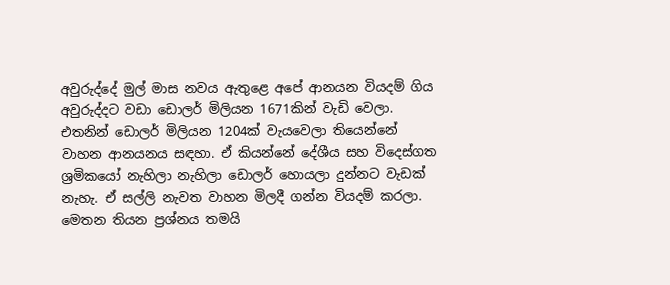අවුරුද්දේ මුල් මාස නවය ඇතුළෙ අපේ ආනයන වියදම් ගිය අවුරුද්දට වඩා ඩොලර් මිලියන 1671කින් වැඩි වෙලා. එතනින් ඩොලර් මිලියන 1204ක් වැයවෙලා තියෙන්නේ වාහන ආනයනය සඳහා. ඒ කියන්නේ දේශීය සහ විදෙස්ගත ශ්‍රමිකයෝ නැහිලා නැහිලා ඩොලර් හොයලා දුන්නට වැඩක් නැහැ. ඒ සල්ලි නැවත වාහන මිලදී ගන්න වියදම් කරලා. මෙතන තියන ප්‍රශ්නය තමයි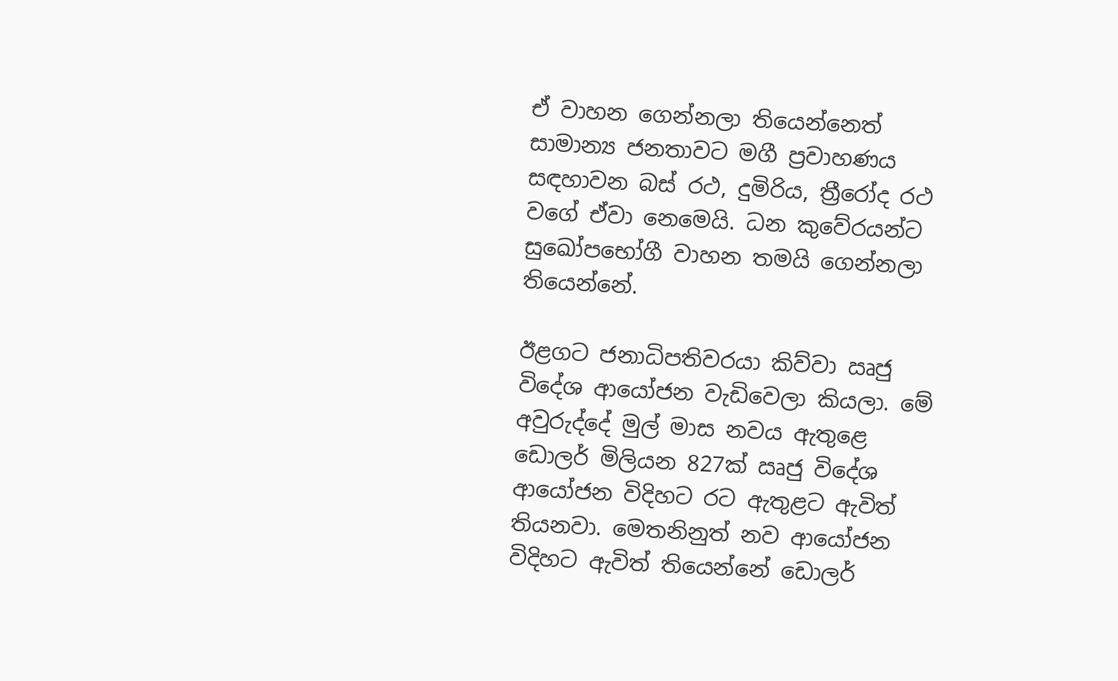ඒ වාහන ගෙන්නලා තියෙන්නෙත් සාමාන්‍ය ජනතාවට මගී ප්‍රවාහණය සඳහාවන බස්‍ රථ, දුමිරිය, ත්‍රීරෝද රථ වගේ ඒවා නෙමෙයි. ධන කුවේරයන්ට සුඛෝපභෝගී වාහන තමයි ගෙන්නලා තියෙන්නේ.

ඊළගට ජනාධිපතිවරයා කිව්වා ඍජු විදේශ ආයෝජන වැඩිවෙලා කියලා. මේ අවුරුද්දේ මුල් මාස නවය ඇතුළෙ ඩොලර් මිලියන 827ක් ඍජු විදේශ ආයෝජන විදිහට රට ඇතුළට ඇවිත් තියනවා. මෙතනිනුත් නව ආයෝජන විදිහට ඇවිත් තියෙන්නේ ඩොලර්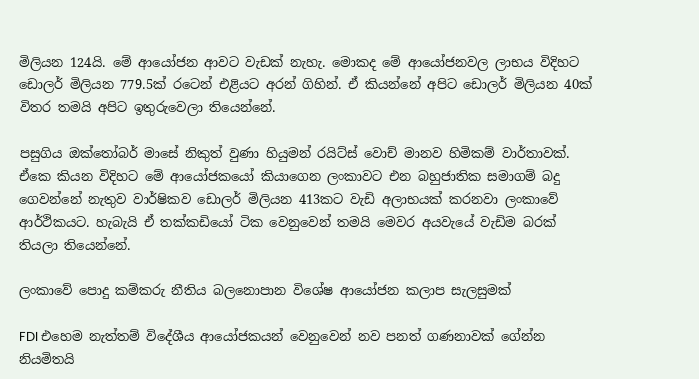මිලියන 124යි. මේ ආයෝජන ආවට වැඩක් නැහැ. මොකද මේ ආයෝජනවල ලාභය විදිහට ඩොලර් මිලියන 779.5ක් රටෙන් එළියට අරන් ගිහින්. ඒ කියන්නේ අපිට ඩොලර් මිලියන 40ක් විතර තමයි අපිට ඉතුරුවෙලා තියෙන්නේ.

පසුගිය ඔක්තෝබර් මාසේ නිකුත් වුණා හියුමන් රයිට්ස් වොච් මානව හිමිකම් වාර්තාවක්. ඒකෙ කියන විදිහට මේ ආයෝජකයෝ කියාගෙන ලංකාවට එන බහුජාතික සමාගම් බදු ගෙවන්නේ නැතුව වාර්ෂිකව ඩොලර් මිලියන 413කට වැඩි අලාභයක් කරනවා ලංකාවේ ආර්ථිකයට. හැබැයි ඒ තක්කඩියෝ ටික වෙනුවෙන් තමයි මෙවර අයවැයේ වැඩිම බරක් තියලා තියෙන්නේ.

ලංකාවේ පොදු කම්කරු නීතිය බලනොපාන විශේෂ ආයෝජන කලාප සැලසුමක්

FDI එහෙම නැත්තම් විදේශීය ආයෝජකයන් වෙනුවෙන් නව පනත් ගණනාවක් ගේන්න නියමිතයි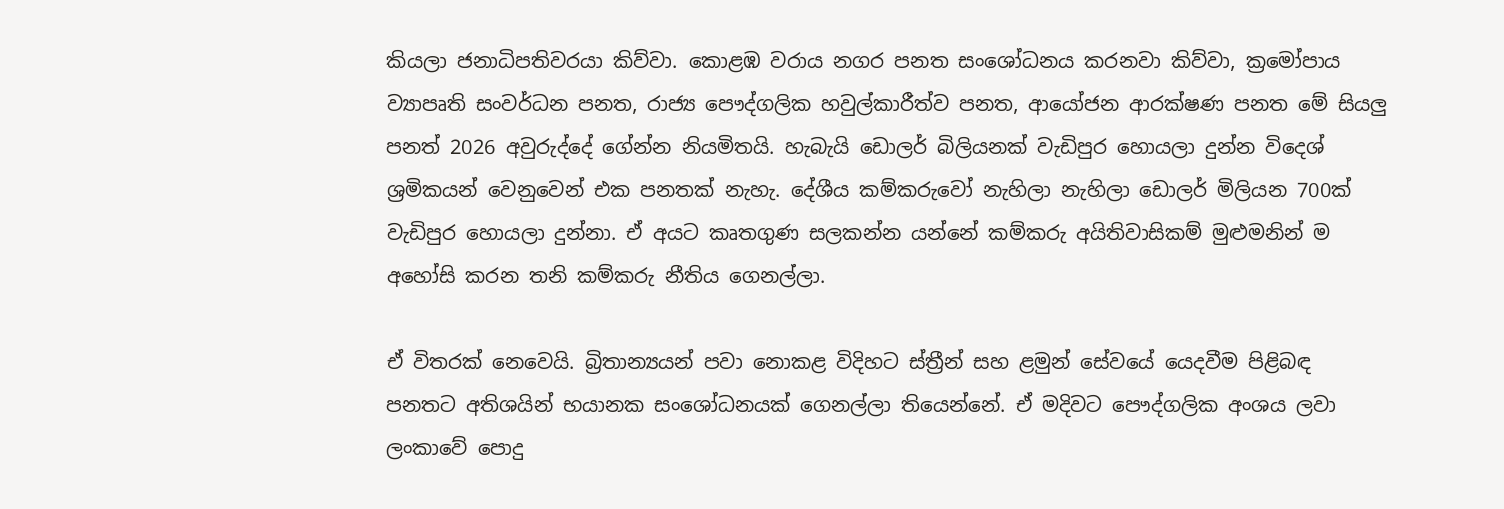කියලා ජනාධිපතිවරයා කිව්වා. කොළඹ වරාය නගර පනත සංශෝධනය කරනවා කිව්වා, ක්‍රමෝපාය ව්‍යාපෘති සංවර්ධන පනත, රාජ්‍ය පෞද්ගලික හවුල්කාරීත්ව පනත, ආයෝජන ආරක්ෂණ පනත මේ සියලු පනත් 2026 අවුරුද්දේ ගේන්න නියමිතයි. හැබැයි ඩොලර් බිලියනක් වැඩිපුර හොයලා දුන්න විදෙශ් ශ්‍රමිකයන් වෙනුවෙන් එක පනතක් නැහැ. දේශීය කම්කරුවෝ නැහිලා නැහිලා ඩොලර් මිලියන 700ක් වැඩිපුර හොයලා දුන්නා. ඒ අයට කෘතගුණ සලකන්න යන්නේ කම්කරු අයිතිවාසිකම් මුළුමනින් ම අහෝසි කරන තනි කම්කරු නීතිය ගෙනල්ලා.

ඒ විතරක් නෙවෙයි. බ්‍රිතාන්‍යයන් පවා නොකළ විදිහට ස්ත්‍රීන් සහ ළමුන් සේවයේ යෙදවීම පිළිබඳ පනතට අතිශයින් භයානක සංශෝධනයක් ගෙනල්ලා තියෙන්නේ. ඒ මදිවට පෞද්ගලික අංශය ලවා ලංකාවේ පොදු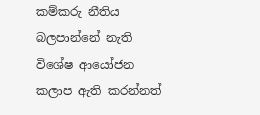කම්කරු නීතිය බලපාන්නේ නැති විශේෂ ආයෝජන කලාප ඇති කරන්නත්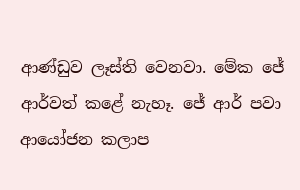ආණ්ඩුව ලෑස්ති වෙනවා. මේක ජේ ආර්වත් කළේ නැහෑ. ජේ ආර් පවා ආයෝජන කලාප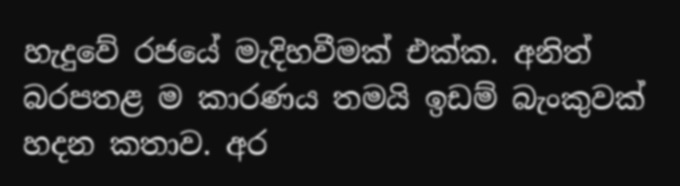හැදුවේ රජයේ මැදිහවීමක් එක්ක. අනිත් බරපතළ ම කාරණය තමයි ඉඩම් බැංකුවක් හදන කතාව. අර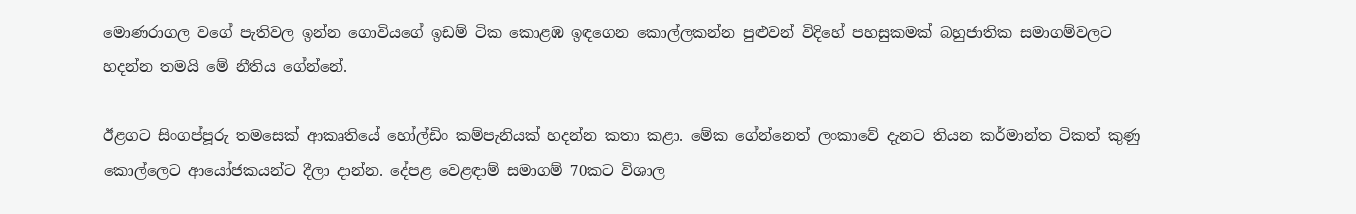මොණරාගල වගේ පැතිවල ඉන්න ගොවියගේ ඉඩම් ටික කොළඹ ඉඳගෙන කොල්ලකන්න පුළුවන් විදිහේ පහසුකමක් බහුජාතික සමාගම්වලට හදන්න තමයි මේ නීතිය ගේන්නේ.

ඊළගට සිංගප්පූරු තමසෙක් ආකෘතියේ හෝල්ඩිං කම්පැනියක් හදන්න කතා කළා. මේක ගේන්නෙත් ලංකාවේ දැනට තියන කර්මාන්ත ටිකත් කුණු කොල්ලෙට ආයෝජකයන්ට දීලා දාන්න. දේපළ වෙළඳාම් සමාගම් 70කට විශාල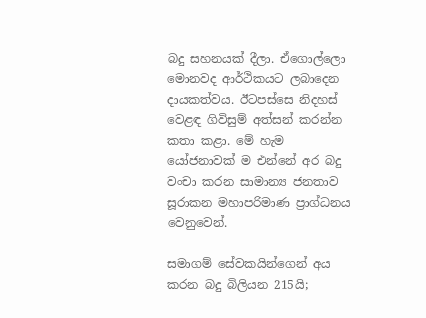බදු සහනයක් දීලා. ඒගොල්ලො මොනවද ආර්ථිකයට ලබාදෙන දායකත්වය. ඊටපස්සෙ නිදහස් වෙළඳ ගිවිසුම් අත්සන් කරන්න කතා කළා. මේ හැම යෝජනාවක් ම එන්නේ අර බදු වංචා කරන සාමාන්‍ය ජනතාව සූරාකන මහාපරිමාණ ප්‍රාග්ධනය වෙනුවෙන්.

සමාගම් සේවකයින්ගෙන් අය කරන බදු බිලියන 215යි;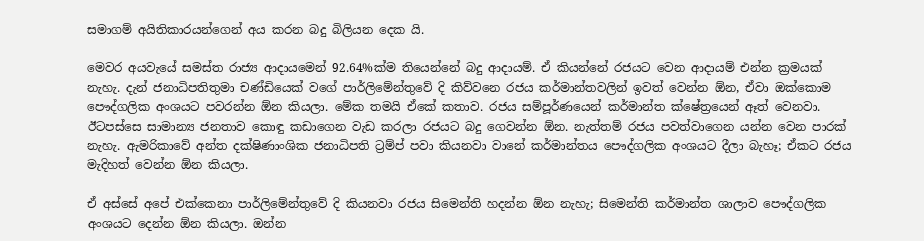සමාගම් අයිතිකාරයන්ගෙන් අය කරන බදු බිලියන දෙක යි.

මෙවර අයවැයේ සමස්ත රාජ්‍ය ආදායමෙන් 92.64%ක්ම තියෙන්නේ බදු ආදායම්. ඒ කියන්නේ රජයට වෙන ආදායම් එන්න ක්‍රමයක් නැහැ. දැන් ජනාධිපතිතුමා චණ්ඩියෙක් වගේ පාර්ලිමේන්තුවේ දි කිව්වනෙ රජය කර්මාන්තවලින් ඉවත් වෙන්න ඕන, ඒවා ඔක්කොම පෞද්ගලික අංශයට පවරන්න ඕන කියලා. මේක තමයි ඒකේ කතාව. රජය සම්පූර්ණයෙන් කර්මාන්ත ක්ෂේත්‍රයෙන් ඈත් වෙනවා. ඊටපස්සෙ සාමාන්‍ය ජනතාව කොඳු කඩාගෙන වැඩ කරලා රජයට බදු ගෙවන්න ඕන. නැත්තම් රජය පවත්වාගෙන යන්න වෙන පාරක් නැහැ. ඇමරිකාවේ අන්ත දක්ෂිණාංශික ජනාධිපති ට්‍රම්ප් පවා කියනවා වානේ කර්මාන්තය පෞද්ගලික අංශයට දීලා බැහෑ; ඒකට රජය මැදිහත් වෙන්න ඕන කියලා.

ඒ අස්සේ අපේ එක්කෙනා පාර්ලිමේන්තුවේ දි කියනවා රජය සිමෙන්ති හදන්න ඕන නැහැ; සිමෙන්ති කර්මාන්ත ශාලාව පෞද්ගලික අංශයට දෙන්න ඕන කියලා. ඔන්න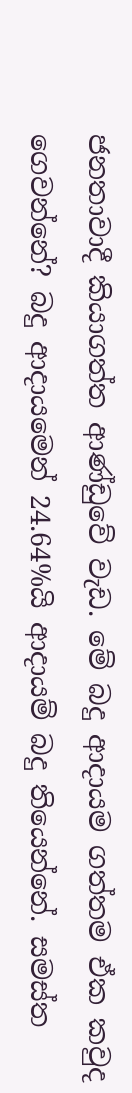ජනතාවාදී කියාගත්ත ආණ්ඩුවේ වැඩ. මේ බදු ආදායම ගත්තම ඒක කවුද ගෙවන්නේ? බදු ආදායමෙන් 24.64%යි ආදායම් බදු තියෙන්නේ. සමස්ත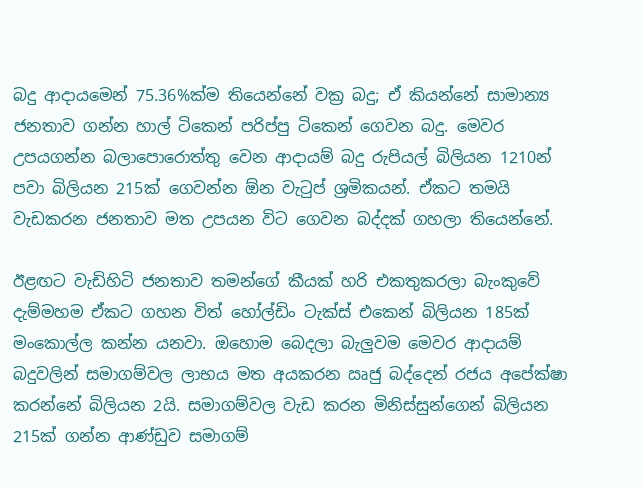බදු ආදායමෙන් 75.36%ක්ම තියෙන්නේ වක්‍ර බදු; ඒ කියන්නේ සාමාන්‍ය ජනතාව ගන්න හාල් ටිකෙන් පරිප්පු ටිකෙන් ගෙවන බදු. මෙවර උපයගන්න බලාපොරොත්තු වෙන ආදායම් බදු රුපියල් බිලියන 1210න් පවා බිලියන 215ක් ගෙවන්න ඕන වැටුප් ශ්‍රමිකයන්. ඒකට තමයි වැඩකරන ජනතාව මත උපයන විට ගෙවන බද්දක් ගහලා තියෙන්නේ.

ඊළඟට වැඩිහිටි ජනතාව තමන්ගේ කීයක් හරි එකතුකරලා බැංකුවේ දැම්මහම ඒකට ගහන විත් හෝල්ඩිං ටැක්ස් එකෙන් බිලියන 185ක් මංකොල්ල කන්න යනවා. ඔහොම බෙදලා බැලුවම මෙවර ආදායම් බදුවලින් සමාගම්වල ලාභය මත අයකරන ඍජු බද්දෙන් රජය අපේක්ෂා කරන්නේ බිලියන 2යි. සමාගම්වල වැඩ කරන මිනිස්සුන්ගෙන් බිලියන 215ක් ගන්න ආණ්ඩුව සමාගම්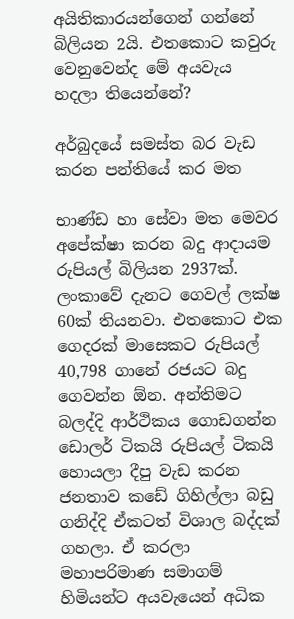අයිතිකාරයන්ගෙන් ගන්නේ බිලියන 2යි. එතකොට කවුරු වෙනුවෙන්ද මේ අයවැය හදලා තියෙන්නේ?

අර්බුදයේ සමස්ත බර වැඩ කරන පන්තියේ කර මත

භාණ්ඩ හා සේවා මත මෙවර අපේක්ෂා කරන බදු ආදායම රුපියල් බිලියන 2937ක්. ලංකාවේ දැනට ගෙවල් ලක්ෂ 60ක් තියනවා. එතකොට එක ගෙදරක් මාසෙකට රුපියල් 40,798 ගානේ රජයට බදු ගෙවන්න ඕන. අන්තිමට බලද්දි ආර්ථිකය ගොඩගන්න ඩොලර් ටිකයි රුපියල් ටිකයි හොයලා දීපු වැඩ කරන ජනතාව කඩේ ගිහිල්ලා බඩු ගනිද්දි ඒකටත් විශාල බද්දක් ගහලා. ඒ කරලා මහාපරිමාණ සමාගම් හිමියන්ට අයවැයෙන් අධික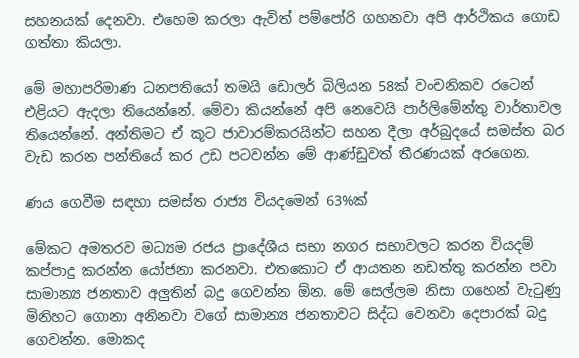සහනයක් දෙනවා. එහෙම කරලා ඇවිත් පම්පෝරි ගහනවා අපි ආර්ථිකය ගොඩ ගත්තා කියලා.

මේ මහාපරිමාණ ධනපතියෝ තමයි ඩොලර් බිලියන 58ක් වංචනිකව රටෙන් එළියට ඇදලා තියෙන්නේ. මේවා කියන්නේ අපි නෙවෙයි පාර්ලිමේන්තු වාර්තාවල තියෙන්නේ. අන්තිමට ඒ කූට ජාවාරම්කරයින්ට සහන දීලා අර්බුදයේ සමස්ත බර වැඩ කරන පන්තියේ කර උඩ පටවන්න මේ ආණ්ඩුවත් තීරණයක් අරගෙන.

ණය ගෙවීම සඳහා සමස්ත රාජ්‍ය වියදමෙන් 63%ක්

මේකට අමතරව මධ්‍යම රජය ප්‍රාදේශීය සභා නගර සභාවලට කරන වියදම් කප්පාදු කරන්න යෝජනා කරනවා. එතකොට ඒ ආයතන නඩත්තු කරන්න පවා සාමාන්‍ය ජනතාව අලුතින් බදු ගෙවන්න ඕන. මේ සෙල්ලම නිසා ගහෙන් වැටුණු මිනිහට ගොනා අනිනවා වගේ සාමාන්‍ය ජනතාවට සිද්ධ වෙනවා දෙපාරක් බදු ගෙවන්න. මොකද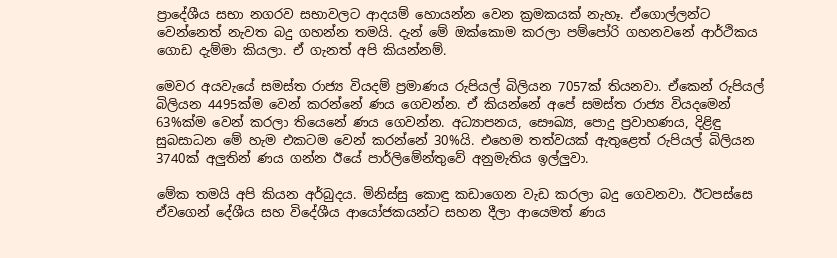ප්‍රාදේශීය සභා නගරව සභාවලට ආදයම් හොයන්න වෙන ක්‍රමකයක් නැහෑ. ඒගොල්ලන්ට වෙන්නෙත් නැවත බදු ගහන්න තමයි. දැන් මේ ඔක්කොම කරලා පම්පෝරි ගහනවනේ ආර්ථිකය ගොඩ දැම්මා කියලා. ඒ ගැනත් අපි කියන්නම්.

මෙවර අයවැයේ සමස්ත රාජ්‍ය වියදම් ප්‍රමාණය රුපියල් බිලියන 7057ක් තියනවා. ඒකෙන් රුපියල් බිලියන 4495ක්ම වෙන් කරන්නේ ණය ගෙවන්න. ඒ කියන්නේ අපේ සමස්ත රාජ්‍ය වියදමෙන් 63%ක්ම වෙන් කරලා තියෙනේ ණය ගෙවන්න. අධ්‍යාපනය, සෞඛ්‍ය, පොදු ප්‍රවාහණය, දිළිඳු සුබසාධන මේ හැම එකටම වෙන් කරන්නේ 30%යි. එහෙම තත්වයක් ඇතුළෙත් රුපියල් බිලියන 3740ක් අලුතින් ණය ගන්න ඊයේ පාර්ලිමේන්තුවේ අනුමැතිය ඉල්ලුවා.

මේක තමයි අපි කියන අර්බුදය. මිනිස්සු කොඳු කඩාගෙන වැඩ කරලා බදු ගෙවනවා. ඊටපස්සෙ ඒවගෙන් දේශීය සහ විදේශීය ආයෝජකයන්ට සහන දීලා ආයෙමත් ණය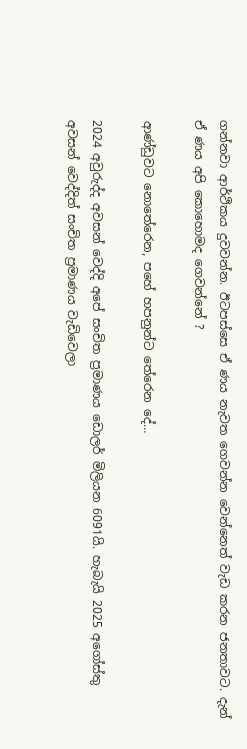ගන්නවා ආර්ථිකය දුවවන්න. ඊටපස්සෙ ඒ ණය නැවත ගෙවන්න වෙන්නෙත් වැඩ කරන ජනතාවට. දැන් ඒ ණය අපි කොහොමද ගෙවන්නේ ?

ආණ්ඩුවට නොතේරෙන, පහේ හපනුන්ට තේරෙන දේ…

2024 අවුරුද්ද අවසන් වෙද්දි අපේ සංචිත ප්‍රමාණය ඩොලර් මිලියන 6091යි. හැබැයි 2025 අගෝස්තු අවසන් වෙද්දිත් සංචිත ප්‍රමාණය වැඩිවෙලා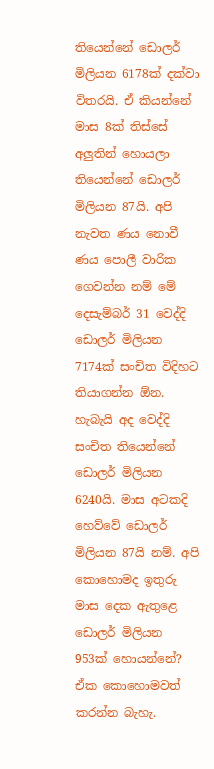තියෙන්නේ ඩොලර් මිලියන 6178ක් දක්වා විතරයි. ඒ කියන්නේ මාස 8ක් තිස්සේ අලුතින් හොයලා තියෙන්නේ ඩොලර් මිලියන 87යි. අපි නැවත ණය නොවී ණය පොලී වාරික ගෙවන්න නම් මේ දෙසැම්බර් 31 වෙද්දි ඩොලර් මිලියන 7174ක් සංචිත විදිහට තියාගන්න ඕන. හැබැයි අද වෙද්දි සංචිත තියෙන්නේ ඩොලර් මිලියන 6240යි. මාස අටකදි හෙව්වේ ඩොලර් මිලියන 87යි නම්. අපි කොහොමද ඉතුරු මාස දෙක ඇතුළෙ ඩොලර් මිලියන 953ක් හොයන්නේ? ඒක කොහොමවත් කරන්න බැහැ.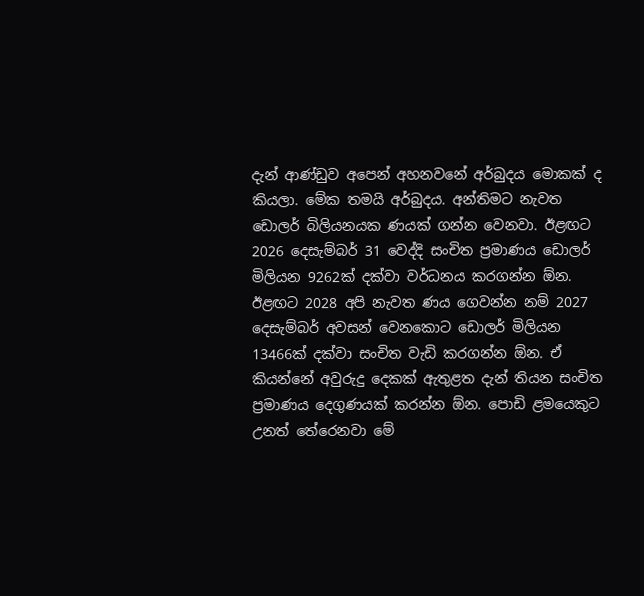දැන් ආණ්ඩුව අපෙන් අහනවනේ අර්බුදය මොකක් ද කියලා. මේක තමයි අර්බුදය. අන්තිමට නැවත ඩොලර් බිලියනයක ණයක් ගන්න වෙනවා. ඊළඟට 2026 දෙසැම්බර් 31 වෙද්දි සංචිත ප්‍රමාණය ඩොලර් මිලියන 9262ක් දක්වා වර්ධනය කරගන්න ඕන. ඊළඟට 2028 අපි නැවත ණය ගෙවන්න නම් 2027 දෙසැම්බර් අවසන් වෙනකොට ඩොලර් මිලියන 13466ක් දක්වා සංචිත වැඩි කරගන්න ඕන. ඒ කියන්නේ අවුරුදු දෙකක් ඇතුළත දැන් තියන සංචිත ප්‍රමාණය දෙගුණයක් කරන්න ඕන. පොඩි ළමයෙකුට උනත් තේරෙනවා මේ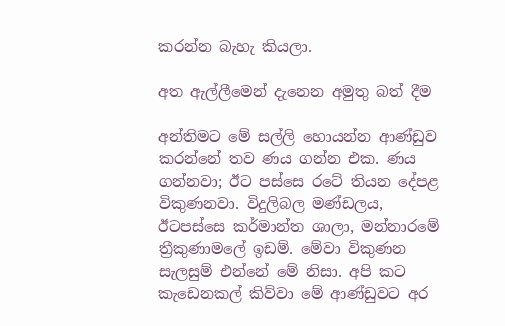කරන්න බැහැ කියලා.

අත ඇල්ලීමෙන් දැනෙන අමුතු බත් දීම

අන්තිමට මේ සල්ලි හොයන්න ආණ්ඩුව කරන්නේ තව ණය ගන්න එක. ණය ගන්නවා; ඊට පස්සෙ රටේ තියන දේපළ විකුණනවා. විදුලිබල මණ්ඩලය, ඊටපස්සෙ කර්මාන්ත ශාලා, මන්නාරමේ ත්‍රීකුණාමලේ ඉඩම්. මේවා විකුණන සැලසුම් එන්නේ මේ නිසා. අපි කට කැඩෙනකල් කිව්වා මේ ආණ්ඩුවට අර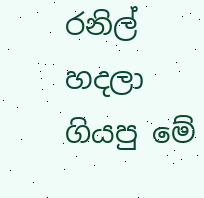රනිල් හදලා ගියපු මේ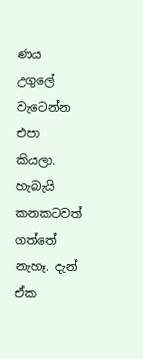ණය උගුලේ වැටෙන්න එපා කියලා. හැබැයි කනකටවත් ගත්තේ නැහෑ. දැන් ඒක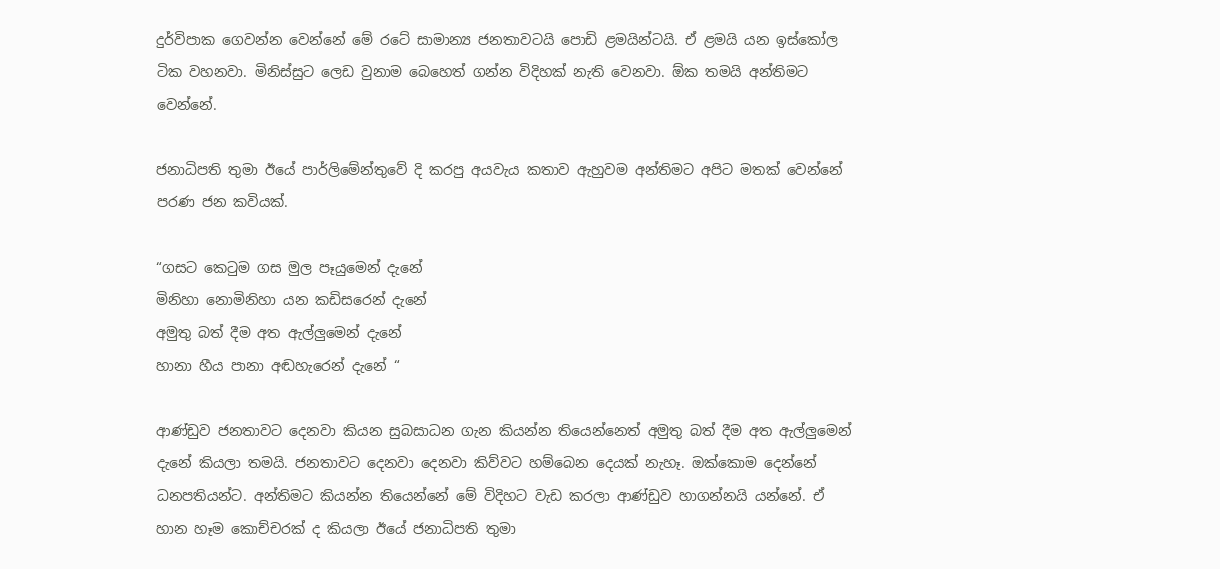දුර්විපාක ගෙවන්න වෙන්නේ මේ රටේ සාමාන්‍ය ජනතාවටයි පොඩි ළමයින්ටයි. ඒ ළමයි යන ඉස්කෝල ටික වහනවා. මිනිස්සුට ලෙඩ වුනාම බෙහෙත් ගන්න විදිහක් නැති වෙනවා. ඕක තමයි අන්තිමට වෙන්නේ.

ජනාධිපති තුමා ඊයේ පාර්ලිමේන්තුවේ දි කරපු අයවැය කතාව ඇහුවම අන්තිමට අපිට මතක් වෙන්නේ පරණ ජන කවියක්.

“ගසට කෙටුම ගස මුල පෑයුමෙන් දැනේ
මිනිහා නොමිනිහා යන කඩිසරෙන් දැනේ
අමුතු බත් දීම අත ඇල්ලුමෙන් දැනේ
හානා හීය පානා අඬහැරෙන් දැනේ “

ආණ්ඩුව ජනතාවට දෙනවා කියන සුබසාධන ගැන කියන්න තියෙන්නෙත් අමුතු බත් දීම අත ඇල්ලුමෙන් දැනේ කියලා තමයි. ජනතාවට දෙනවා දෙනවා කිව්වට හම්බෙන දෙයක් නැහෑ. ඔක්කොම දෙන්නේ ධනපතියන්ට. අන්තිමට කියන්න තියෙන්නේ මේ විදිහට වැඩ කරලා ආණ්ඩුව හාගන්නයි යන්නේ. ඒ හාන හෑම කොච්චරක් ද කියලා ඊයේ ජනාධිපති තුමා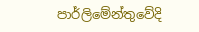පාර්ලිමේන්තුවේදි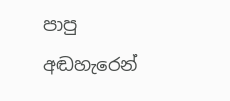පාපු අඬහැරෙන්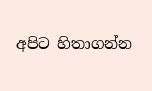අපිට හිතාගන්න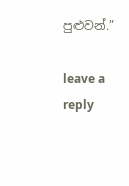පුළුවන්.”

leave a reply